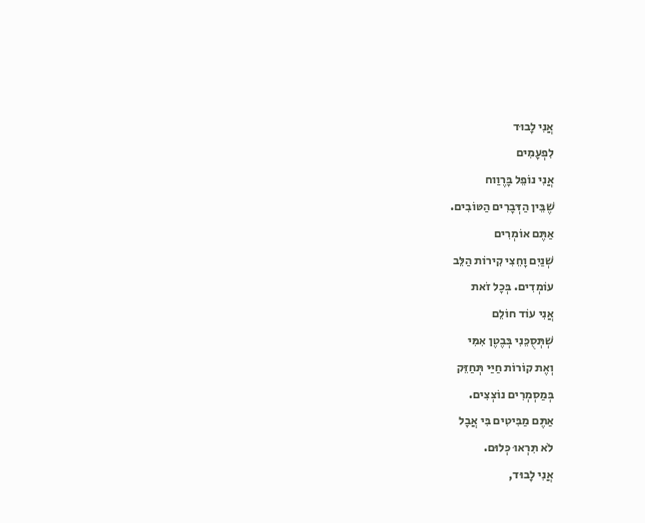אֲנִי לָבוּד
לִפְעָמִים
אֲנִי נוֹפֵל בָּרֶוַוח
שֶׁבֵּין הַדְּבָרִים הַטּוֹבִים.
אַתֶּם אוֹמְרִים
שְׁנַיִם וָחֵצִי קִירוֹת הַלֵּב
עוֹמְדִים. בְּכָל זֹאת
אֲנִי עוֹד חוֹלֵם
שְׁתְּסֻכֵּנִי בְּבֶטֶן אִמִּי
וְאֶת קוֹרוֹת חַיַּי תְּחַזֵּק
בְּמַסְמְרִים נוֹצְצִים.
אַתֶּם מַבִּיטִים בִּי אֲבָל
לֹא תִּרְאוּ כְּלוּם.
אֲנִי לָבוּד,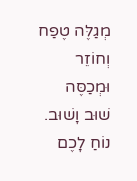מְגַלֶּה טֶפַח וְחוֹזֵר
וּמְכַסֶּה שׁוּב וָשׁוּב.
נוֹחַ לָכֶם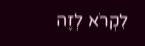לִקְרֹא לְזֶה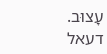עָצוּב.
דעאל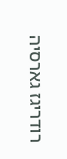רודריגז גארסיה